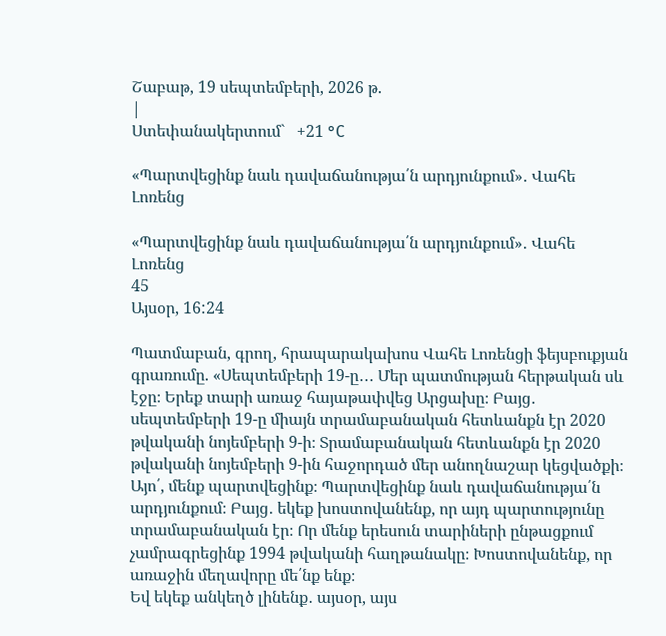Շաբաթ, 19 սեպտեմբերի, 2026 թ.
|
Ստեփանակերտում`   +21 °C

«Պարտվեցինք նաև դավաճանությա՛ն արդյունքում»․ Վահե Լոռենց

«Պարտվեցինք նաև դավաճանությա՛ն արդյունքում»․ Վահե Լոռենց
45
Այսօր, 16:24

Պատմաբան, գրող, հրապարակախոս Վահե Լոռենցի ֆեյսբուքյան գրառումը. «Սեպտեմբերի 19-ը․․․ Մեր պատմության հերթական սև էջը։ Երեք տարի առաջ հայաթափվեց Արցախը։ Բայց․ սեպտեմբերի 19-ը միայն տրամաբանական հետևանքն էր 2020 թվականի նոյեմբերի 9-ի։ Տրամաբանական հետևանքն էր 2020 թվականի նոյեմբերի 9-ին հաջորդած մեր անողնաշար կեցվածքի։
Այո՛, մենք պարտվեցինք։ Պարտվեցինք նաև դավաճանությա՛ն արդյունքում։ Բայց․ եկեք խոստովանենք, որ այդ պարտությունը տրամաբանական էր։ Որ մենք երեսուն տարիների ընթացքում չամրագրեցինք 1994 թվականի հաղթանակը։ Խոստովանենք, որ առաջին մեղավորը մե՛նք ենք։
Եվ եկեք անկեղծ լինենք․ այսօր, այս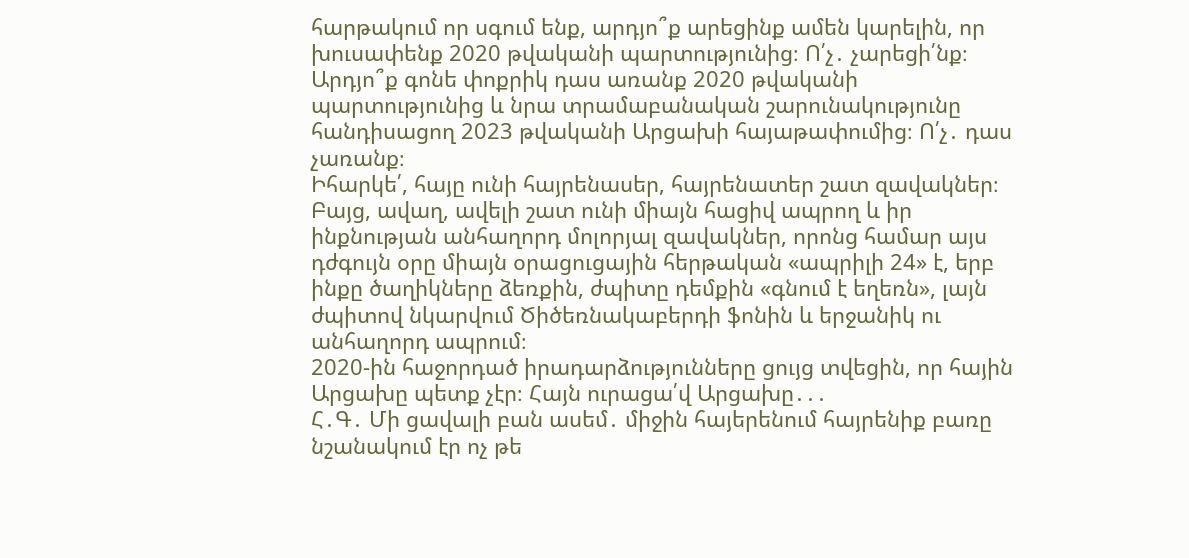հարթակում որ սգում ենք, արդյո՞ք արեցինք ամեն կարելին, որ խուսափենք 2020 թվականի պարտությունից։ Ո՛չ․ չարեցի՛նք։ Արդյո՞ք գոնե փոքրիկ դաս առանք 2020 թվականի պարտությունից և նրա տրամաբանական շարունակությունը հանդիսացող 2023 թվականի Արցախի հայաթափումից։ Ո՛չ․ դաս չառանք։
Իհարկե՛, հայը ունի հայրենասեր, հայրենատեր շատ զավակներ։ Բայց, ավաղ, ավելի շատ ունի միայն հացիվ ապրող և իր ինքնության անհաղորդ մոլորյալ զավակներ, որոնց համար այս դժգույն օրը միայն օրացուցային հերթական «ապրիլի 24» է, երբ ինքը ծաղիկները ձեռքին, ժպիտը դեմքին «գնում է եղեռն», լայն ժպիտով նկարվում Ծիծեռնակաբերդի ֆոնին և երջանիկ ու անհաղորդ ապրում։
2020-ին հաջորդած իրադարձությունները ցույց տվեցին, որ հային Արցախը պետք չէր։ Հայն ուրացա՛վ Արցախը․․․
Հ․Գ․ Մի ցավալի բան ասեմ․ միջին հայերենում հայրենիք բառը նշանակում էր ոչ թե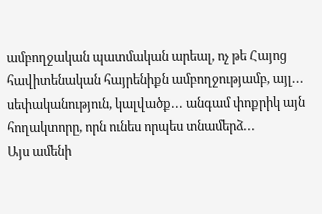ամբողջական պատմական արեալ, ոչ թե Հայոց հավիտենական հայրենիքն ամբողջությամբ, այլ․․․ սեփականություն, կալվածք․․․ անգամ փոքրիկ այն հողակտորը, որն ունես որպես տնամերձ․․․
Այս ամենի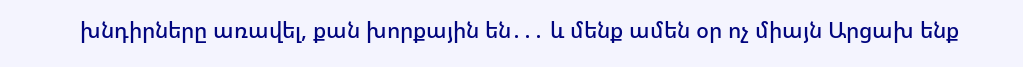խնդիրները առավել, քան խորքային են․․․ և մենք ամեն օր ոչ միայն Արցախ ենք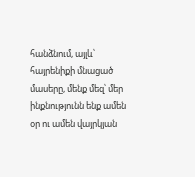հանձնում, այլև՝ հայրենիքի մնացած մասերը, մենք մեզ՝ մեր ինքնությունն ենք ամեն օր ու ամեն վայրկյան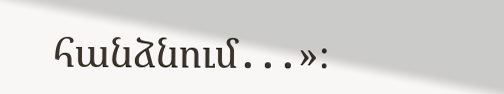հանձնում․․․»։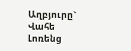Աղբյուրը`   Վահե Լոռենց